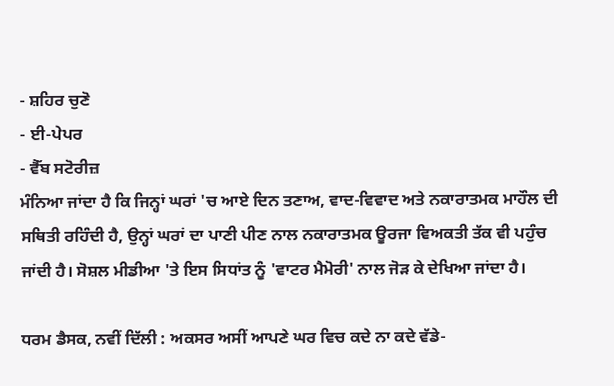- ਸ਼ਹਿਰ ਚੁਣੋ
- ਈ-ਪੇਪਰ
- ਵੈੱਬ ਸਟੋਰੀਜ਼
ਮੰਨਿਆ ਜਾਂਦਾ ਹੈ ਕਿ ਜਿਨ੍ਹਾਂ ਘਰਾਂ 'ਚ ਆਏ ਦਿਨ ਤਣਾਅ, ਵਾਦ-ਵਿਵਾਦ ਅਤੇ ਨਕਾਰਾਤਮਕ ਮਾਹੌਲ ਦੀ ਸਥਿਤੀ ਰਹਿੰਦੀ ਹੈ, ਉਨ੍ਹਾਂ ਘਰਾਂ ਦਾ ਪਾਣੀ ਪੀਣ ਨਾਲ ਨਕਾਰਾਤਮਕ ਊਰਜਾ ਵਿਅਕਤੀ ਤੱਕ ਵੀ ਪਹੁੰਚ ਜਾਂਦੀ ਹੈ। ਸੋਸ਼ਲ ਮੀਡੀਆ 'ਤੇ ਇਸ ਸਿਧਾਂਤ ਨੂੰ 'ਵਾਟਰ ਮੈਮੋਰੀ' ਨਾਲ ਜੋੜ ਕੇ ਦੇਖਿਆ ਜਾਂਦਾ ਹੈ।

ਧਰਮ ਡੈਸਕ, ਨਵੀਂ ਦਿੱਲੀ : ਅਕਸਰ ਅਸੀਂ ਆਪਣੇ ਘਰ ਵਿਚ ਕਦੇ ਨਾ ਕਦੇ ਵੱਡੇ-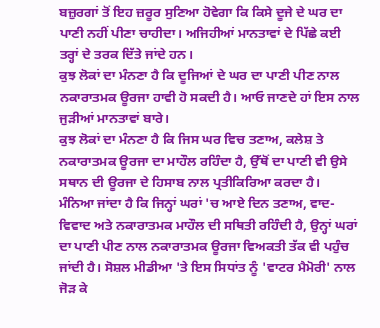ਬਜ਼ੁਰਗਾਂ ਤੋਂ ਇਹ ਜ਼ਰੂਰ ਸੁਣਿਆ ਹੋਵੇਗਾ ਕਿ ਕਿਸੇ ਦੂਜੇ ਦੇ ਘਰ ਦਾ ਪਾਣੀ ਨਹੀਂ ਪੀਣਾ ਚਾਹੀਦਾ। ਅਜਿਹੀਆਂ ਮਾਨਤਾਵਾਂ ਦੇ ਪਿੱਛੇ ਕਈ ਤਰ੍ਹਾਂ ਦੇ ਤਰਕ ਦਿੱਤੇ ਜਾਂਦੇ ਹਨ।
ਕੁਝ ਲੋਕਾਂ ਦਾ ਮੰਨਣਾ ਹੈ ਕਿ ਦੂਜਿਆਂ ਦੇ ਘਰ ਦਾ ਪਾਣੀ ਪੀਣ ਨਾਲ ਨਕਾਰਾਤਮਕ ਊਰਜਾ ਹਾਵੀ ਹੋ ਸਕਦੀ ਹੈ। ਆਓ ਜਾਣਦੇ ਹਾਂ ਇਸ ਨਾਲ ਜੁੜੀਆਂ ਮਾਨਤਾਵਾਂ ਬਾਰੇ।
ਕੁਝ ਲੋਕਾਂ ਦਾ ਮੰਨਣਾ ਹੈ ਕਿ ਜਿਸ ਘਰ ਵਿਚ ਤਣਾਅ, ਕਲੇਸ਼ ਤੇ ਨਕਾਰਾਤਮਕ ਊਰਜਾ ਦਾ ਮਾਹੌਲ ਰਹਿੰਦਾ ਹੈ, ਉੱਥੋਂ ਦਾ ਪਾਣੀ ਵੀ ਉਸੇ ਸਥਾਨ ਦੀ ਊਰਜਾ ਦੇ ਹਿਸਾਬ ਨਾਲ ਪ੍ਰਤੀਕਿਰਿਆ ਕਰਦਾ ਹੈ।
ਮੰਨਿਆ ਜਾਂਦਾ ਹੈ ਕਿ ਜਿਨ੍ਹਾਂ ਘਰਾਂ 'ਚ ਆਏ ਦਿਨ ਤਣਾਅ, ਵਾਦ-ਵਿਵਾਦ ਅਤੇ ਨਕਾਰਾਤਮਕ ਮਾਹੌਲ ਦੀ ਸਥਿਤੀ ਰਹਿੰਦੀ ਹੈ, ਉਨ੍ਹਾਂ ਘਰਾਂ ਦਾ ਪਾਣੀ ਪੀਣ ਨਾਲ ਨਕਾਰਾਤਮਕ ਊਰਜਾ ਵਿਅਕਤੀ ਤੱਕ ਵੀ ਪਹੁੰਚ ਜਾਂਦੀ ਹੈ। ਸੋਸ਼ਲ ਮੀਡੀਆ 'ਤੇ ਇਸ ਸਿਧਾਂਤ ਨੂੰ 'ਵਾਟਰ ਮੈਮੋਰੀ' ਨਾਲ ਜੋੜ ਕੇ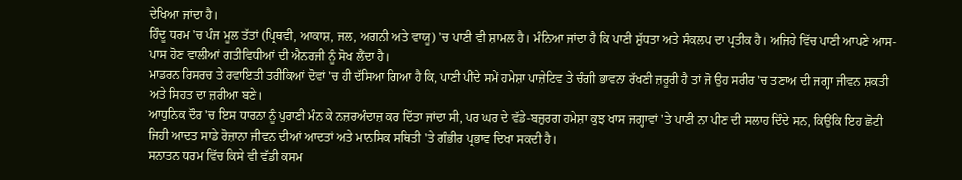ਦੇਖਿਆ ਜਾਂਦਾ ਹੈ।
ਹਿੰਦੂ ਧਰਮ 'ਚ ਪੰਜ ਮੂਲ ਤੱਤਾਂ (ਪ੍ਰਿਥਵੀ, ਆਕਾਸ਼, ਜਲ, ਅਗਨੀ ਅਤੇ ਵਾਯੂ) 'ਚ ਪਾਣੀ ਵੀ ਸ਼ਾਮਲ ਹੈ। ਮੰਨਿਆ ਜਾਂਦਾ ਹੈ ਕਿ ਪਾਣੀ ਸ਼ੁੱਧਤਾ ਅਤੇ ਸੰਕਲਪ ਦਾ ਪ੍ਰਤੀਕ ਹੈ। ਅਜਿਹੇ ਵਿੱਚ ਪਾਣੀ ਆਪਣੇ ਆਸ-ਪਾਸ ਹੋਣ ਵਾਲੀਆਂ ਗਤੀਵਿਧੀਆਂ ਦੀ ਐਨਰਜੀ ਨੂੰ ਸੋਖ ਲੈਂਦਾ ਹੈ।
ਮਾਡਰਨ ਰਿਸਰਚ ਤੇ ਰਵਾਇਤੀ ਤਰੀਕਿਆਂ ਦੋਵਾਂ 'ਚ ਹੀ ਦੱਸਿਆ ਗਿਆ ਹੈ ਕਿ, ਪਾਣੀ ਪੀਂਦੇ ਸਮੇਂ ਹਮੇਸ਼ਾ ਪਾਜ਼ੇਟਿਵ ਤੇ ਚੰਗੀ ਭਾਵਨਾ ਰੱਖਣੀ ਜ਼ਰੂਰੀ ਹੈ ਤਾਂ ਜੋ ਉਹ ਸਰੀਰ 'ਚ ਤਣਾਅ ਦੀ ਜਗ੍ਹਾ ਜੀਵਨ ਸ਼ਕਤੀ ਅਤੇ ਸਿਹਤ ਦਾ ਜ਼ਰੀਆ ਬਣੇ।
ਆਧੁਨਿਕ ਦੌਰ 'ਚ ਇਸ ਧਾਰਨਾ ਨੂੰ ਪੁਰਾਣੀ ਮੰਨ ਕੇ ਨਜ਼ਰਅੰਦਾਜ਼ ਕਰ ਦਿੱਤਾ ਜਾਂਦਾ ਸੀ, ਪਰ ਘਰ ਦੇ ਵੱਡੇ-ਬਜ਼ੁਰਗ ਹਮੇਸ਼ਾ ਕੁਝ ਖਾਸ ਜਗ੍ਹਾਵਾਂ 'ਤੇ ਪਾਣੀ ਨਾ ਪੀਣ ਦੀ ਸਲਾਹ ਦਿੰਦੇ ਸਨ, ਕਿਉਂਕਿ ਇਹ ਛੋਟੀ ਜਿਹੀ ਆਦਤ ਸਾਡੇ ਰੋਜ਼ਾਨਾ ਜੀਵਨ ਦੀਆਂ ਆਦਤਾਂ ਅਤੇ ਮਾਨਸਿਕ ਸਥਿਤੀ 'ਤੇ ਗੰਭੀਰ ਪ੍ਰਭਾਵ ਦਿਖਾ ਸਕਦੀ ਹੈ।
ਸਨਾਤਨ ਧਰਮ ਵਿੱਚ ਕਿਸੇ ਵੀ ਵੱਡੀ ਕਸਮ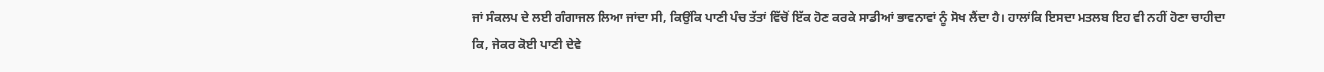ਜਾਂ ਸੰਕਲਪ ਦੇ ਲਈ ਗੰਗਾਜਲ ਲਿਆ ਜਾਂਦਾ ਸੀ, ਕਿਉਂਕਿ ਪਾਣੀ ਪੰਚ ਤੱਤਾਂ ਵਿੱਚੋਂ ਇੱਕ ਹੋਣ ਕਰਕੇ ਸਾਡੀਆਂ ਭਾਵਨਾਵਾਂ ਨੂੰ ਸੋਖ ਲੈਂਦਾ ਹੈ। ਹਾਲਾਂਕਿ ਇਸਦਾ ਮਤਲਬ ਇਹ ਵੀ ਨਹੀਂ ਹੋਣਾ ਚਾਹੀਦਾ ਕਿ, ਜੇਕਰ ਕੋਈ ਪਾਣੀ ਦੇਵੇ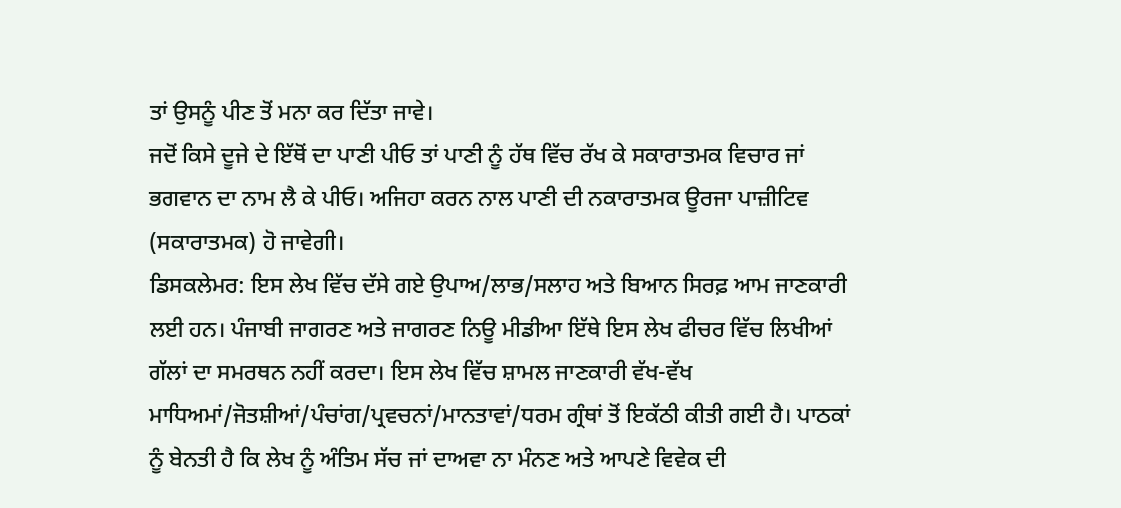ਤਾਂ ਉਸਨੂੰ ਪੀਣ ਤੋਂ ਮਨਾ ਕਰ ਦਿੱਤਾ ਜਾਵੇ।
ਜਦੋਂ ਕਿਸੇ ਦੂਜੇ ਦੇ ਇੱਥੋਂ ਦਾ ਪਾਣੀ ਪੀਓ ਤਾਂ ਪਾਣੀ ਨੂੰ ਹੱਥ ਵਿੱਚ ਰੱਖ ਕੇ ਸਕਾਰਾਤਮਕ ਵਿਚਾਰ ਜਾਂ ਭਗਵਾਨ ਦਾ ਨਾਮ ਲੈ ਕੇ ਪੀਓ। ਅਜਿਹਾ ਕਰਨ ਨਾਲ ਪਾਣੀ ਦੀ ਨਕਾਰਾਤਮਕ ਊਰਜਾ ਪਾਜ਼ੀਟਿਵ (ਸਕਾਰਾਤਮਕ) ਹੋ ਜਾਵੇਗੀ।
ਡਿਸਕਲੇਮਰ: ਇਸ ਲੇਖ ਵਿੱਚ ਦੱਸੇ ਗਏ ਉਪਾਅ/ਲਾਭ/ਸਲਾਹ ਅਤੇ ਬਿਆਨ ਸਿਰਫ਼ ਆਮ ਜਾਣਕਾਰੀ ਲਈ ਹਨ। ਪੰਜਾਬੀ ਜਾਗਰਣ ਅਤੇ ਜਾਗਰਣ ਨਿਊ ਮੀਡੀਆ ਇੱਥੇ ਇਸ ਲੇਖ ਫੀਚਰ ਵਿੱਚ ਲਿਖੀਆਂ ਗੱਲਾਂ ਦਾ ਸਮਰਥਨ ਨਹੀਂ ਕਰਦਾ। ਇਸ ਲੇਖ ਵਿੱਚ ਸ਼ਾਮਲ ਜਾਣਕਾਰੀ ਵੱਖ-ਵੱਖ ਮਾਧਿਅਮਾਂ/ਜੋਤਸ਼ੀਆਂ/ਪੰਚਾਂਗ/ਪ੍ਰਵਚਨਾਂ/ਮਾਨਤਾਵਾਂ/ਧਰਮ ਗ੍ਰੰਥਾਂ ਤੋਂ ਇਕੱਠੀ ਕੀਤੀ ਗਈ ਹੈ। ਪਾਠਕਾਂ ਨੂੰ ਬੇਨਤੀ ਹੈ ਕਿ ਲੇਖ ਨੂੰ ਅੰਤਿਮ ਸੱਚ ਜਾਂ ਦਾਅਵਾ ਨਾ ਮੰਨਣ ਅਤੇ ਆਪਣੇ ਵਿਵੇਕ ਦੀ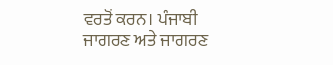ਵਰਤੋਂ ਕਰਨ। ਪੰਜਾਬੀ ਜਾਗਰਣ ਅਤੇ ਜਾਗਰਣ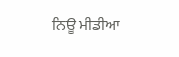ਨਿਊ ਮੀਡੀਆ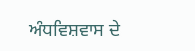ਅੰਧਵਿਸ਼ਵਾਸ ਦੇ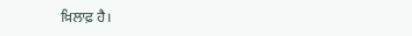ਖ਼ਿਲਾਫ਼ ਹੈ।